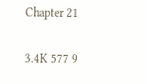Chapter 21

3.4K 577 9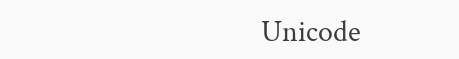Unicode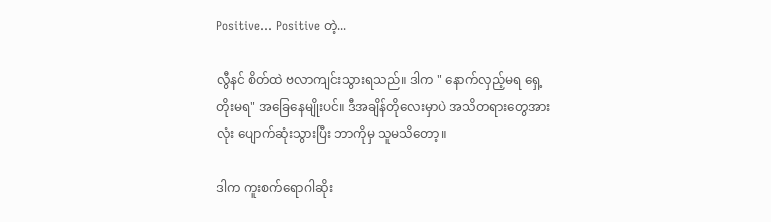Positive... Positive တဲ့...

လွီနင် စိတ်ထဲ ဗလာကျင်းသွားရသည်။ ဒါက " နောက်လှည့်မရ ရှေ့တိုးမရ" အခြေနေမျိုးပင်။ ဒီအချိန်တိုလေးမှာပဲ အသိတရားတွေအားလုံး ပျောက်ဆုံးသွားပြီး ဘာကိုမှ သူမသိတော့။

ဒါက ကူးစက်ရောဂါဆိုး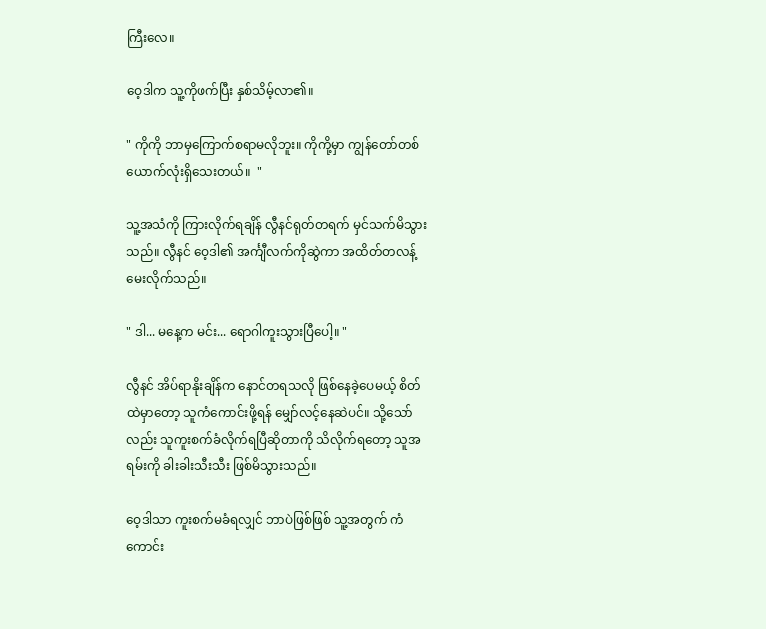ကြီးလေ။

ဝေ့ဒါက သူ့ကိုဖက်ပြီး နှစ်သိမ့်လာ၏။

" ကိုကို ဘာမှကြောက်စရာမလိုဘူး။ ကိုကို့မှာ ကျွန်တော်တစ်ယောက်လုံးရှိသေးတယ်။  "

သူ့အသံကို ကြားလိုက်ရချိန် လွီနင်ရုတ်တရက် မှင်သက်မိသွားသည်။ လွီနင် ဝေ့ဒါ၏ အင်္ကျီလက်ကိုဆွဲကာ အထိတ်တလန့် မေးလိုက်သည်။

" ဒါ... မနေ့က မင်း... ရောဂါကူးသွားပြီပေါ့။ "

လွီနင် အိပ်ရာနိုးချိန်က နောင်တရသလို ဖြစ်နေခဲ့ပေမယ့် စိတ်ထဲမှာတော့ သူကံကောင်းဖို့ရန် မျှော်လင့်နေဆဲပင်။ သို့သော်လည်း သူကူးစက်ခံလိုက်ရပြီဆိုတာကို သိလိုက်ရတော့ သူအရမ်းကို ခါးခါးသီးသီး ဖြစ်မိသွားသည်။

ဝေ့ဒါသာ ကူးစက်မခံရလျှင် ဘာပဲဖြစ်ဖြစ် သူ့အတွက် ကံကောင်း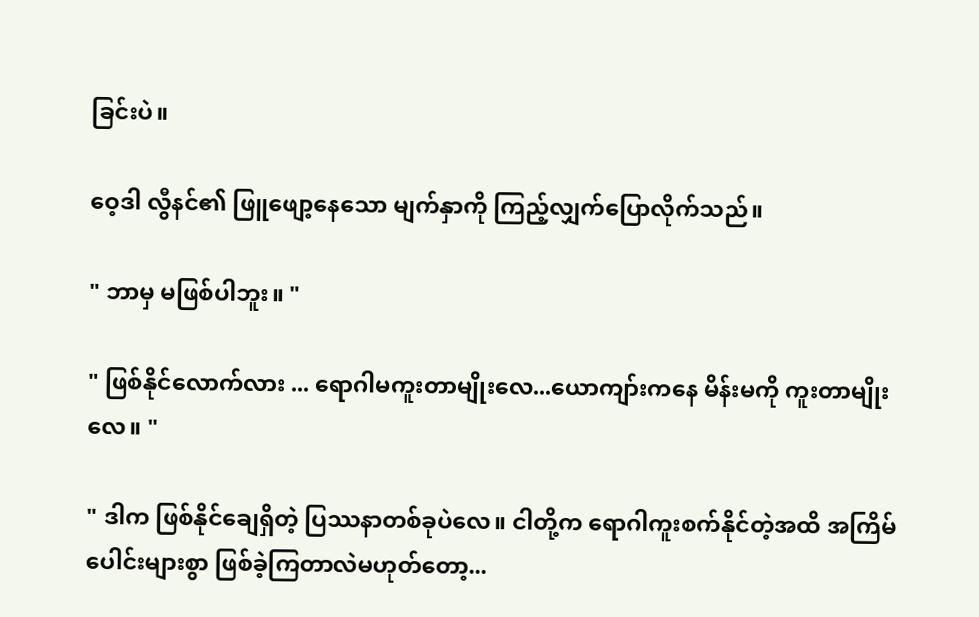ခြင်းပဲ။

ဝေ့ဒါ လွီနင်၏ ဖြူဖျော့နေသော မျက်နှာကို ကြည့်လျှက်ပြောလိုက်သည်။

" ဘာမှ မဖြစ်ပါဘူး။ "

" ဖြစ်နိုင်လောက်လား ... ရောဂါမကူးတာမျိုးလေ...ယောကျာ်းကနေ မိန်းမကို ကူးတာမျိုးလေ။ "

" ဒါက ဖြစ်နိုင်ချေရှိတဲ့ ပြဿနာတစ်ခုပဲလေ။ ငါတို့က ရောဂါကူးစက်နိုင်တဲ့အထိ အကြိမ်ပေါင်းများစွာ ဖြစ်ခဲ့ကြတာလဲမဟုတ်တော့...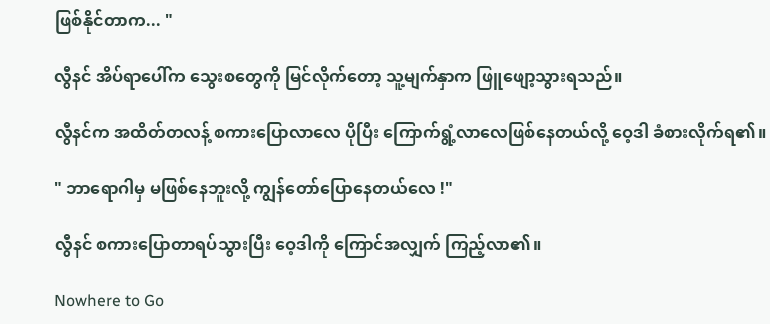ဖြစ်နိုင်တာက... "

လွီနင် အိပ်ရာပေါ်က သွေးစတွေကို မြင်လိုက်တော့ သူ့မျက်နှာက ဖြူဖျော့သွားရသည်။

လွီနင်က အထိတ်တလန့် စကားပြောလာလေ ပိုပြီး ကြောက်ရွံ့လာလေဖြစ်နေတယ်လို့ ဝေ့ဒါ ခံစားလိုက်ရ၏။

" ဘာရောဂါမှ မဖြစ်နေဘူးလို့ ကျွန်တော်ပြောနေတယ်လေ !"

လွီနင် စကားပြောတာရပ်သွားပြီး ဝေ့ဒါကို ကြောင်အလျှက် ကြည့်လာ၏။

Nowhere to Go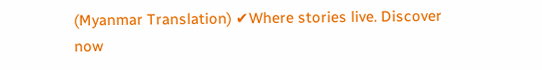(Myanmar Translation) ✔Where stories live. Discover now